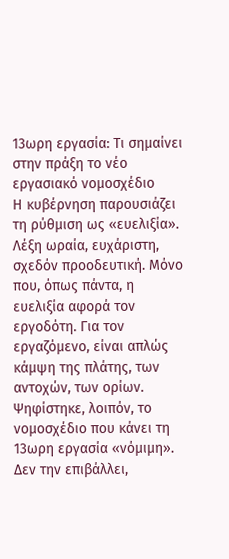13ωρη εργασία: Τι σημαίνει στην πράξη το νέο εργασιακό νομοσχέδιο
Η κυβέρνηση παρουσιάζει τη ρύθμιση ως «ευελιξία». Λέξη ωραία, ευχάριστη, σχεδόν προοδευτική. Μόνο που, όπως πάντα, η ευελιξία αφορά τον εργοδότη. Για τον εργαζόμενο, είναι απλώς κάμψη της πλάτης, των αντοχών, των ορίων.
Ψηφίστηκε, λοιπόν, το νομοσχέδιο που κάνει τη 13ωρη εργασία «νόμιμη». Δεν την επιβάλλει,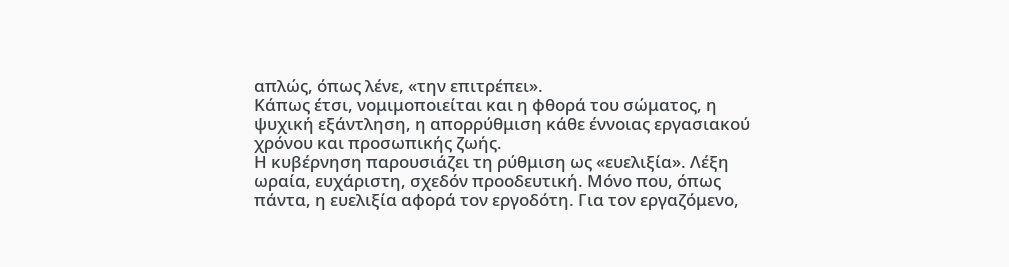απλώς, όπως λένε, «την επιτρέπει».
Κάπως έτσι, νομιμοποιείται και η φθορά του σώματος, η ψυχική εξάντληση, η απορρύθμιση κάθε έννοιας εργασιακού χρόνου και προσωπικής ζωής.
Η κυβέρνηση παρουσιάζει τη ρύθμιση ως «ευελιξία». Λέξη ωραία, ευχάριστη, σχεδόν προοδευτική. Μόνο που, όπως πάντα, η ευελιξία αφορά τον εργοδότη. Για τον εργαζόμενο,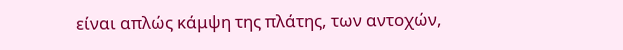είναι απλώς κάμψη της πλάτης, των αντοχών,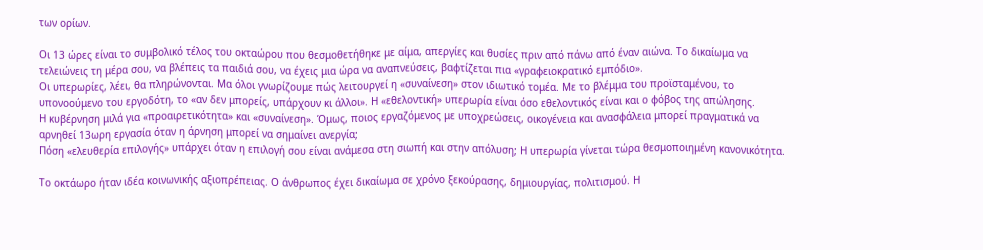των ορίων.

Οι 13 ώρες είναι το συμβολικό τέλος του οκταώρου που θεσμοθετήθηκε με αίμα, απεργίες και θυσίες πριν από πάνω από έναν αιώνα. Το δικαίωμα να τελειώνεις τη μέρα σου, να βλέπεις τα παιδιά σου, να έχεις μια ώρα να αναπνεύσεις, βαφτίζεται πια «γραφειοκρατικό εμπόδιο».
Οι υπερωρίες, λέει, θα πληρώνονται. Μα όλοι γνωρίζουμε πώς λειτουργεί η «συναίνεση» στον ιδιωτικό τομέα. Με το βλέμμα του προϊσταμένου, το υπονοούμενο του εργοδότη, το «αν δεν μπορείς, υπάρχουν κι άλλοι». Η «εθελοντική» υπερωρία είναι όσο εθελοντικός είναι και ο φόβος της απώλησης.
Η κυβέρνηση μιλά για «προαιρετικότητα» και «συναίνεση». Όμως, ποιος εργαζόμενος με υποχρεώσεις, οικογένεια και ανασφάλεια μπορεί πραγματικά να αρνηθεί 13ωρη εργασία όταν η άρνηση μπορεί να σημαίνει ανεργία;
Πόση «ελευθερία επιλογής» υπάρχει όταν η επιλογή σου είναι ανάμεσα στη σιωπή και στην απόλυση; Η υπερωρία γίνεται τώρα θεσμοποιημένη κανονικότητα.

Το οκτάωρο ήταν ιδέα κοινωνικής αξιοπρέπειας. Ο άνθρωπος έχει δικαίωμα σε χρόνο ξεκούρασης, δημιουργίας, πολιτισμού. Η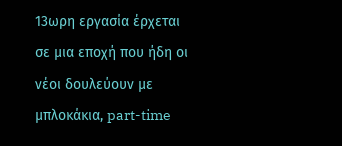13ωρη εργασία έρχεται σε μια εποχή που ήδη οι νέοι δουλεύουν με μπλοκάκια, part-time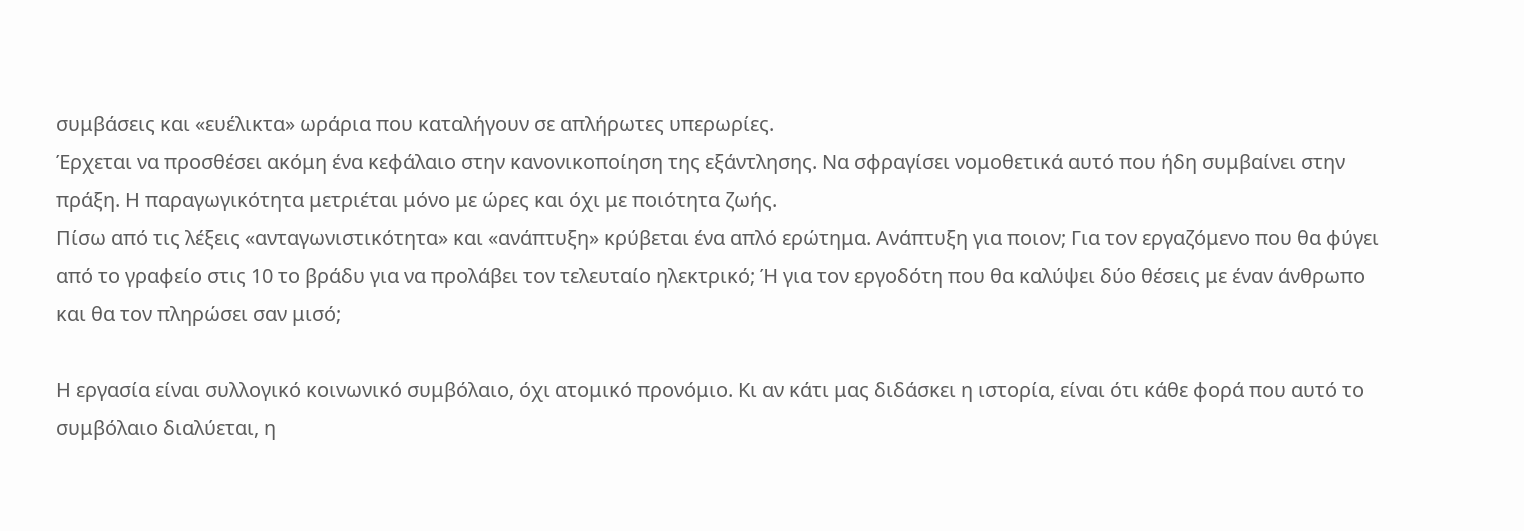συμβάσεις και «ευέλικτα» ωράρια που καταλήγουν σε απλήρωτες υπερωρίες.
Έρχεται να προσθέσει ακόμη ένα κεφάλαιο στην κανονικοποίηση της εξάντλησης. Να σφραγίσει νομοθετικά αυτό που ήδη συμβαίνει στην πράξη. Η παραγωγικότητα μετριέται μόνο με ώρες και όχι με ποιότητα ζωής.
Πίσω από τις λέξεις «ανταγωνιστικότητα» και «ανάπτυξη» κρύβεται ένα απλό ερώτημα. Ανάπτυξη για ποιον; Για τον εργαζόμενο που θα φύγει από το γραφείο στις 10 το βράδυ για να προλάβει τον τελευταίο ηλεκτρικό; Ή για τον εργοδότη που θα καλύψει δύο θέσεις με έναν άνθρωπο και θα τον πληρώσει σαν μισό;

Η εργασία είναι συλλογικό κοινωνικό συμβόλαιο, όχι ατομικό προνόμιο. Κι αν κάτι μας διδάσκει η ιστορία, είναι ότι κάθε φορά που αυτό το συμβόλαιο διαλύεται, η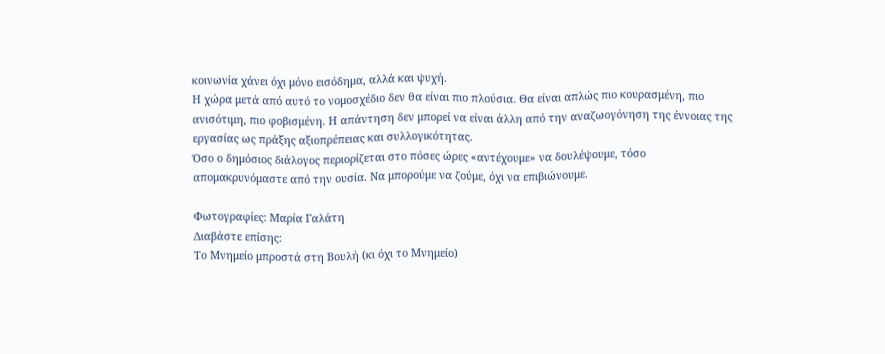κοινωνία χάνει όχι μόνο εισόδημα, αλλά και ψυχή.
Η χώρα μετά από αυτό το νομοσχέδιο δεν θα είναι πιο πλούσια. Θα είναι απλώς πιο κουρασμένη, πιο ανισότιμη, πιο φοβισμένη. Η απάντηση δεν μπορεί να είναι άλλη από την αναζωογόνηση της έννοιας της εργασίας ως πράξης αξιοπρέπειας και συλλογικότητας.
Όσο ο δημόσιος διάλογος περιορίζεται στο πόσες ώρες «αντέχουμε» να δουλέψουμε, τόσο απομακρυνόμαστε από την ουσία. Να μπορούμε να ζούμε, όχι να επιβιώνουμε.

Φωτογραφίες: Μαρία Γαλάτη
Διαβάστε επίσης:
Το Μνημείο μπροστά στη Βουλή (κι όχι το Μνημείο)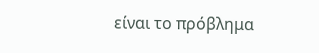είναι το πρόβλημα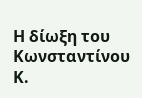Η δίωξη του Κωνσταντίνου Κ.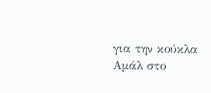για την κούκλα Αμάλ στο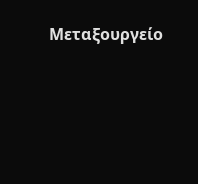Μεταξουργείο